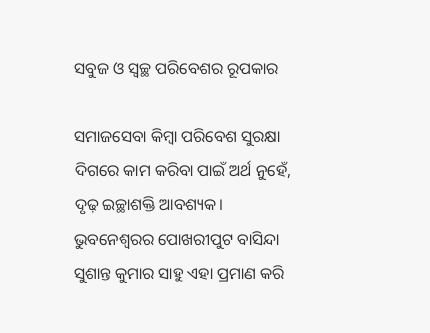ସବୁଜ ଓ ସ୍ବଚ୍ଛ ପରିବେଶର ରୂପକାର

ସମାଜସେବା କିମ୍ବା ପରିବେଶ ସୁରକ୍ଷା ଦିଗରେ କାମ କରିବା ପାଇଁ ଅର୍ଥ ନୁହେଁ, ଦୃଢ଼ ଇଚ୍ଛାଶକ୍ତି ଆବଶ୍ୟକ। ଭୁବନେଶ୍ବରର ପୋଖରୀପୁଟ ବାସିନ୍ଦା ସୁଶାନ୍ତ କୁମାର ସାହୁ ଏହା ପ୍ରମାଣ କରି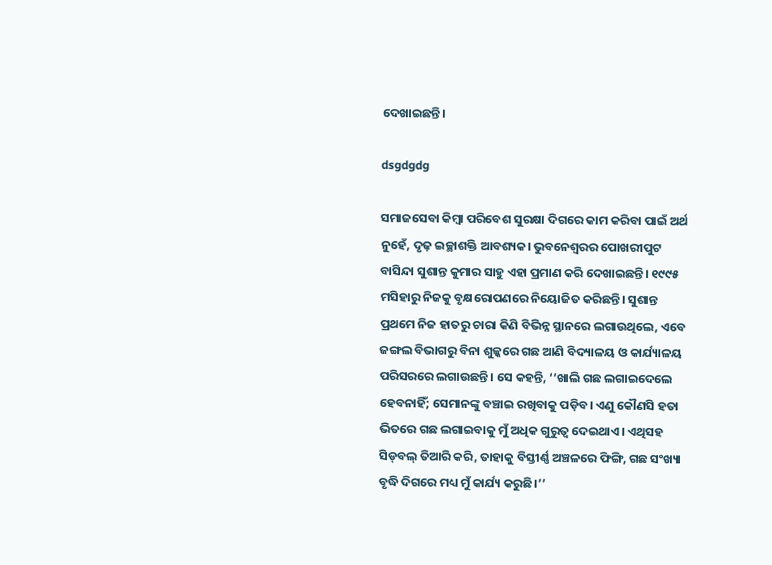ଦେଖାଇଛନ୍ତି।

dsgdgdg

ସମାଜସେବା କିମ୍ବା ପରିବେଶ ସୁରକ୍ଷା ଦିଗରେ କାମ କରିବା ପାଇଁ ଅର୍ଥ ନୁହେଁ, ଦୃଢ଼ ଇଚ୍ଛାଶକ୍ତି ଆବଶ୍ୟକ। ଭୁବନେଶ୍ବରର ପୋଖରୀପୁଟ ବାସିନ୍ଦା ସୁଶାନ୍ତ କୁମାର ସାହୁ ଏହା ପ୍ରମାଣ କରି ଦେଖାଇଛନ୍ତି। ୧୯୯୫ ମସିହାରୁ ନିଜକୁ ବୃକ୍ଷରୋପଣରେ ନିୟୋଜିତ କରିଛନ୍ତି। ସୁଶାନ୍ତ ପ୍ରଥମେ ନିଜ ହାତରୁ ଚାରା କିଣି ବିଭିନ୍ନ ସ୍ଥାନରେ ଲଗାଉଥିଲେ, ଏବେ ଜଙ୍ଗଲ ବିଭାଗରୁ ବିନା ଶୁଳ୍କରେ ଗଛ ଆଣି ବିଦ୍ୟାଳୟ ଓ କାର୍ଯ୍ୟାଳୟ ପରିସରରେ ଲଗାଉଛନ୍ତି। ସେ କହନ୍ତି, ‘‘ଖାଲି ଗଛ ଲଗାଇଦେଲେ ହେବନାହିଁ; ସେମାନଙ୍କୁ ବଞ୍ଚାଇ ରଖିବାକୁ ପଡ଼ିବ। ଏଣୁ କୌଣସି ହତା ଭିତରେ ଗଛ ଲଗାଇବାକୁ ମୁଁ ଅଧିକ ଗୁରୁତ୍ବ ଦେଇଥାଏ। ଏଥିସହ ସିଡ୍‌ବଲ୍‌ ତିଆରି କରି, ତାହାକୁ ବିସ୍ତୀର୍ଣ୍ଣ ଅଞ୍ଚଳରେ ଫିଙ୍ଗି, ଗଛ ସଂଖ୍ୟା ବୃଦ୍ଧି ଦିଗରେ ମଧ୍ୟ ମୁଁ କାର୍ଯ୍ୟ କରୁଛି।’’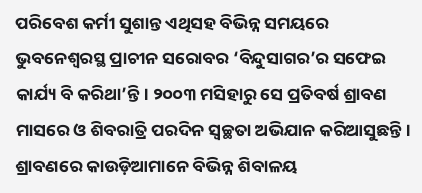ପରିବେଶ କର୍ମୀ ସୁଶାନ୍ତ ଏଥିସହ ବିଭିନ୍ନ ସମୟରେ ଭୁବନେଶ୍ବରସ୍ଥ ପ୍ରାଚୀନ ସରୋବର ‘ବିନ୍ଦୁସାଗର’ର ସଫେଇ କାର୍ଯ୍ୟ ବି କରିଥା’ନ୍ତି। ୨୦୦୩ ମସିହାରୁ ସେ ପ୍ରତିବର୍ଷ ଶ୍ରାବଣ ମାସରେ ଓ ଶିବରାତ୍ରି ପରଦିନ ସ୍ବଚ୍ଛତା ଅଭିଯାନ କରିଆସୁଛନ୍ତି। ଶ୍ରାବଣରେ କାଉଡ଼ିଆମାନେ ବିଭିନ୍ନ ଶିବାଳୟ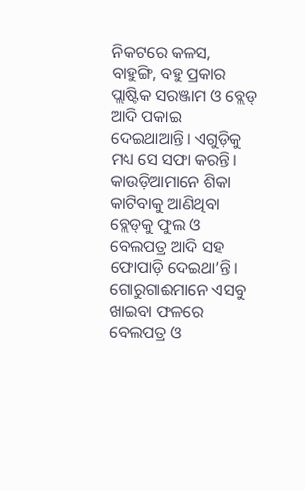ନିକଟରେ କଳସ, ବାହୁଙ୍ଗି, ବହୁ ପ୍ରକାର ପ୍ଲାଷ୍ଟିକ ସରଞ୍ଜାମ ଓ ବ୍ଲେଡ୍‌ ଆଦି ପକାଇ ଦେଇଥାଆନ୍ତି। ଏଗୁଡ଼ିକୁ ମଧ୍ୟ ସେ ସଫା କରନ୍ତି। କାଉଡ଼ିଆମାନେ ଶିକା କାଟିବାକୁ ଆଣିଥିବା ବ୍ଲେଡ୍‌କୁ ଫୁଲ ଓ ବେଲପତ୍ର ଆଦି ସହ ଫୋପାଡ଼ି ଦେଇଥା’ନ୍ତି। ଗୋରୁଗାଈମାନେ ଏସବୁ ଖାଇବା ଫଳରେ ବେଲପତ୍ର ଓ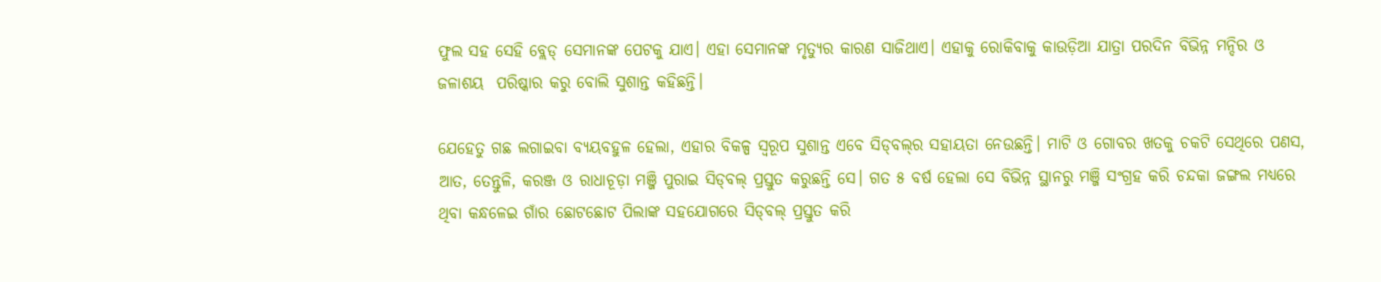ଫୁଲ ସହ ସେହି ବ୍ଲେଡ୍‌ ସେମାନଙ୍କ ପେଟକୁ ଯାଏ। ଏହା ସେମାନଙ୍କ ମୃତ୍ୟୁର କାରଣ ସାଜିଥାଏ। ଏହାକୁ ରୋକିବାକୁ କାଉଡ଼ିଆ ଯାତ୍ରା ପରଦିନ ବିଭିନ୍ନ ମନ୍ଦିର ଓ ଜଳାଶୟ  ପରିଷ୍କାର କରୁ ବୋଲି ସୁଶାନ୍ତ କହିଛନ୍ତି।

ଯେହେତୁ ଗଛ ଲଗାଇବା ବ୍ୟୟବହୁଳ ହେଲା, ଏହାର ବିକଳ୍ପ ସ୍ବରୂପ ସୁଶାନ୍ତ ଏବେ ସିଡ୍‌ବଲ୍‌ର ସହାୟତା ନେଉଛନ୍ତି। ମାଟି ଓ ଗୋବର ଖତକୁ ଚକଟି ସେଥିରେ ପଣସ, ଆତ, ତେନ୍ତୁଳି, କରଞ୍ଜ ଓ ରାଧାଚୂଡ଼ା ମଞ୍ଜି ପୁରାଇ ସିଡ୍‌ବଲ୍‌ ପ୍ରସ୍ତୁତ କରୁଛନ୍ତି ସେ। ଗତ ୫ ବର୍ଷ ହେ‌ଲା ସେ ବିଭିନ୍ନ ସ୍ଥାନରୁ ମଞ୍ଜି ସଂଗ୍ରହ କରି ଚନ୍ଦକା ଜଙ୍ଗଲ ମଧ୍ୟରେ ଥିବା କନ୍ଧଳେଇ ଗାଁର ଛୋଟଛୋଟ ପିଲାଙ୍କ ସହଯୋଗରେ ସିଡ୍‌ବଲ୍‌ ପ୍ରସ୍ତୁତ କରି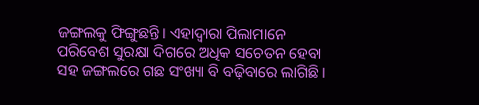ଜଙ୍ଗଲକୁ ଫିଙ୍ଗୁଛନ୍ତି। ଏହାଦ୍ବାରା ପିଲାମାନେ ପରିବେଶ ସୁରକ୍ଷା ଦିଗରେ ଅଧିକ ସଚେତନ ହେବା ସହ ଜଙ୍ଗଲରେ ଗଛ ସଂଖ୍ୟା ବି ବଢ଼ିବାରେ ଲାଗିଛି।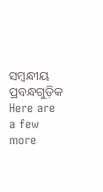ସମ୍ବନ୍ଧୀୟ ପ୍ରବନ୍ଧଗୁଡ଼ିକ
Here are a few more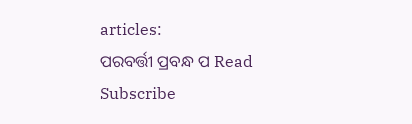articles:
ପରବର୍ତ୍ତୀ ପ୍ରବନ୍ଧ ପ Read
Subscribe